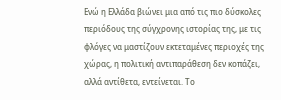Ενώ η Ελλάδα βιώνει μια από τις πιο δύσκολες περιόδους της σύγχρονης ιστορίας της, με τις φλόγες να μαστίζουν εκτεταμένες περιοχές της χώρας, η πολιτική αντιπαράθεση δεν κοπάζει, αλλά αντίθετα, εντείνεται. Το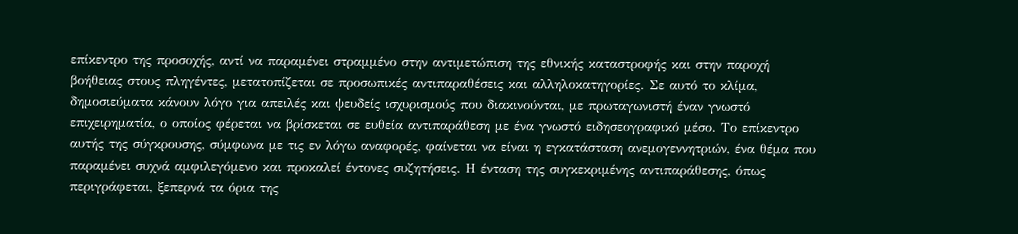επίκεντρο της προσοχής, αντί να παραμένει στραμμένο στην αντιμετώπιση της εθνικής καταστροφής και στην παροχή βοήθειας στους πληγέντες, μετατοπίζεται σε προσωπικές αντιπαραθέσεις και αλληλοκατηγορίες. Σε αυτό το κλίμα, δημοσιεύματα κάνουν λόγο για απειλές και ψευδείς ισχυρισμούς που διακινούνται, με πρωταγωνιστή έναν γνωστό επιχειρηματία, ο οποίος φέρεται να βρίσκεται σε ευθεία αντιπαράθεση με ένα γνωστό ειδησεογραφικό μέσο. Το επίκεντρο αυτής της σύγκρουσης, σύμφωνα με τις εν λόγω αναφορές, φαίνεται να είναι η εγκατάσταση ανεμογεννητριών, ένα θέμα που παραμένει συχνά αμφιλεγόμενο και προκαλεί έντονες συζητήσεις. Η ένταση της συγκεκριμένης αντιπαράθεσης, όπως περιγράφεται, ξεπερνά τα όρια της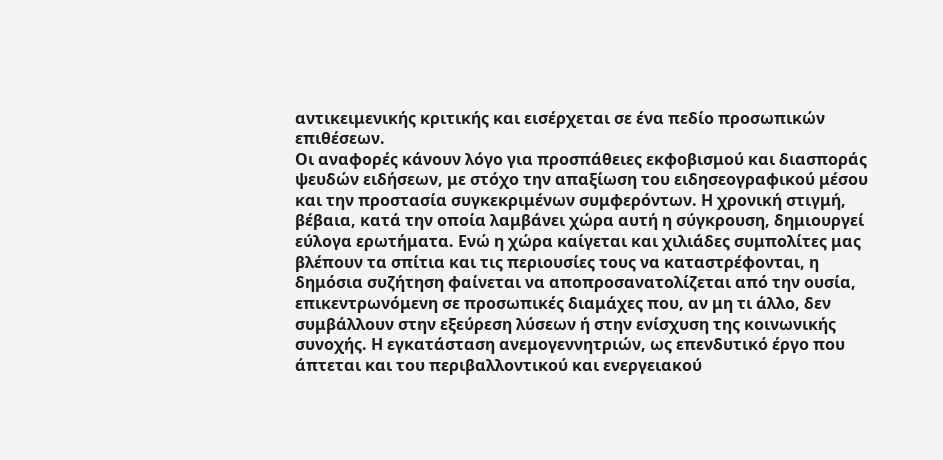αντικειμενικής κριτικής και εισέρχεται σε ένα πεδίο προσωπικών επιθέσεων.
Οι αναφορές κάνουν λόγο για προσπάθειες εκφοβισμού και διασποράς ψευδών ειδήσεων, με στόχο την απαξίωση του ειδησεογραφικού μέσου και την προστασία συγκεκριμένων συμφερόντων. Η χρονική στιγμή, βέβαια, κατά την οποία λαμβάνει χώρα αυτή η σύγκρουση, δημιουργεί εύλογα ερωτήματα. Ενώ η χώρα καίγεται και χιλιάδες συμπολίτες μας βλέπουν τα σπίτια και τις περιουσίες τους να καταστρέφονται, η δημόσια συζήτηση φαίνεται να αποπροσανατολίζεται από την ουσία, επικεντρωνόμενη σε προσωπικές διαμάχες που, αν μη τι άλλο, δεν συμβάλλουν στην εξεύρεση λύσεων ή στην ενίσχυση της κοινωνικής συνοχής. Η εγκατάσταση ανεμογεννητριών, ως επενδυτικό έργο που άπτεται και του περιβαλλοντικού και ενεργειακού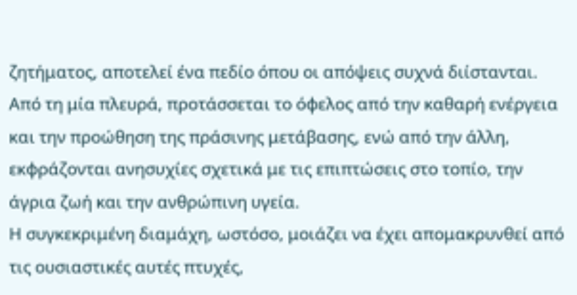ζητήματος, αποτελεί ένα πεδίο όπου οι απόψεις συχνά διίστανται. Από τη μία πλευρά, προτάσσεται το όφελος από την καθαρή ενέργεια και την προώθηση της πράσινης μετάβασης, ενώ από την άλλη, εκφράζονται ανησυχίες σχετικά με τις επιπτώσεις στο τοπίο, την άγρια ζωή και την ανθρώπινη υγεία.
Η συγκεκριμένη διαμάχη, ωστόσο, μοιάζει να έχει απομακρυνθεί από τις ουσιαστικές αυτές πτυχές,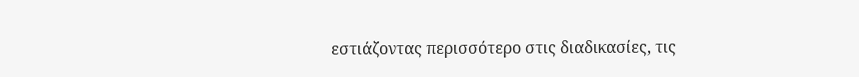εστιάζοντας περισσότερο στις διαδικασίες, τις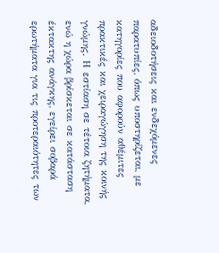αδειοδοτήσεις και ενδεχόμενες παρατυπίες, όπως υποστηρίζεται, με κατηγορίες που αφορούν αθέμιτες πρακτικές και χειραγώγηση της κοινής γνώμης. Η εστίαση σε τέτοια ζητήματα, ενώ η χώρα βρίσκεται σε κατάσταση έκτακτης ανάγκης, εγείρει σοβαρά ερωτήματα για τις προτεραιότητες των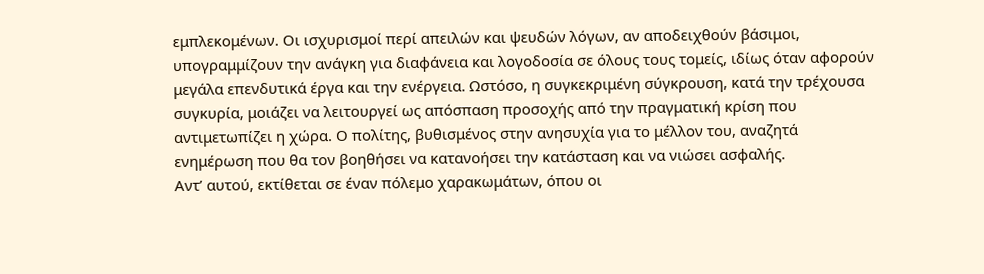εμπλεκομένων. Οι ισχυρισμοί περί απειλών και ψευδών λόγων, αν αποδειχθούν βάσιμοι, υπογραμμίζουν την ανάγκη για διαφάνεια και λογοδοσία σε όλους τους τομείς, ιδίως όταν αφορούν μεγάλα επενδυτικά έργα και την ενέργεια. Ωστόσο, η συγκεκριμένη σύγκρουση, κατά την τρέχουσα συγκυρία, μοιάζει να λειτουργεί ως απόσπαση προσοχής από την πραγματική κρίση που αντιμετωπίζει η χώρα. Ο πολίτης, βυθισμένος στην ανησυχία για το μέλλον του, αναζητά ενημέρωση που θα τον βοηθήσει να κατανοήσει την κατάσταση και να νιώσει ασφαλής.
Αντ’ αυτού, εκτίθεται σε έναν πόλεμο χαρακωμάτων, όπου οι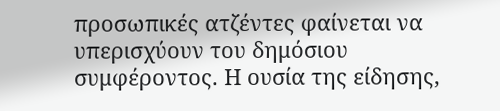προσωπικές ατζέντες φαίνεται να υπερισχύουν του δημόσιου συμφέροντος. Η ουσία της είδησης,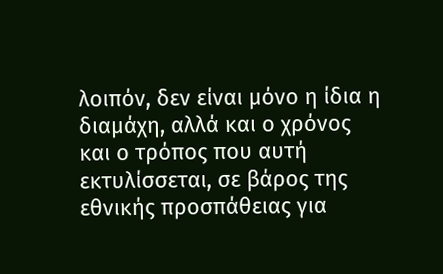λοιπόν, δεν είναι μόνο η ίδια η διαμάχη, αλλά και ο χρόνος και ο τρόπος που αυτή εκτυλίσσεται, σε βάρος της εθνικής προσπάθειας για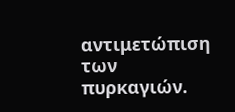αντιμετώπιση των πυρκαγιών.